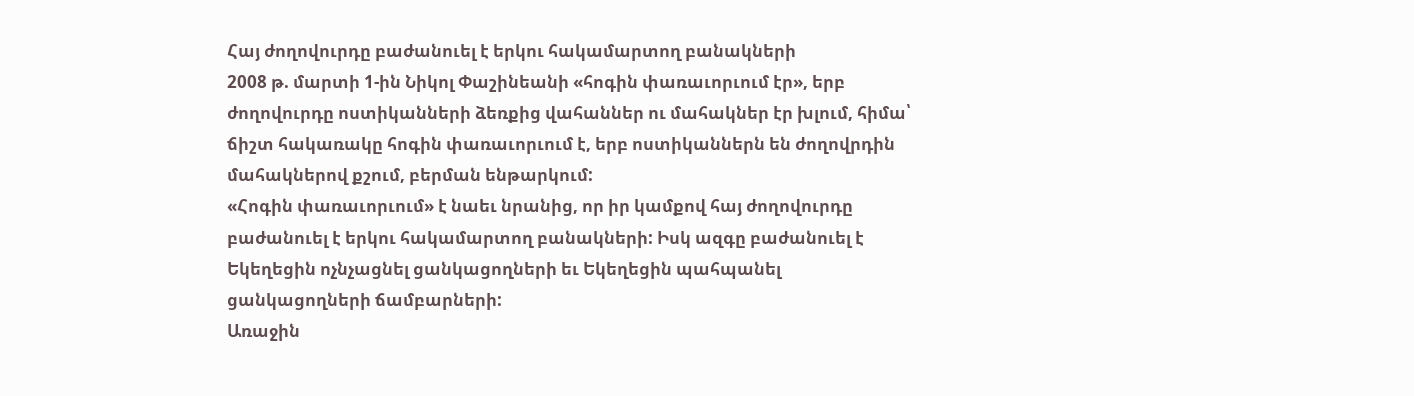Հայ ժողովուրդը բաժանուել է երկու հակամարտող բանակների
2008 թ. մարտի 1-ին Նիկոլ Փաշինեանի «հոգին փառաւորւում էր», երբ ժողովուրդը ոստիկանների ձեռքից վահաններ ու մահակներ էր խլում, հիմա՝ ճիշտ հակառակը հոգին փառաւորւում է, երբ ոստիկաններն են ժողովրդին մահակներով քշում, բերման ենթարկում:
«Հոգին փառաւորւում» է նաեւ նրանից, որ իր կամքով հայ ժողովուրդը բաժանուել է երկու հակամարտող բանակների: Իսկ ազգը բաժանուել է Եկեղեցին ոչնչացնել ցանկացողների եւ Եկեղեցին պահպանել ցանկացողների ճամբարների:
Առաջին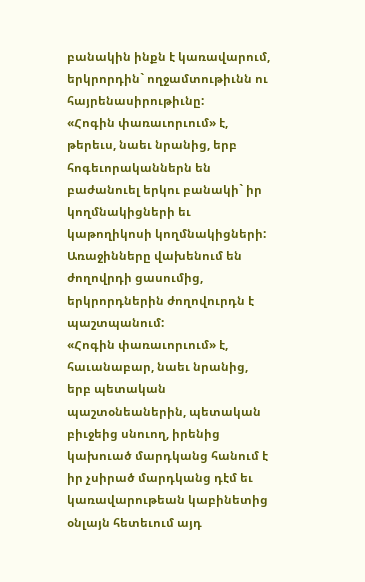բանակին ինքն է կառավարում, երկրորդին` ողջամտութիւնն ու հայրենասիրութիւնը:
«Հոգին փառաւորւում» է, թերեւս, նաեւ նրանից, երբ հոգեւորականներն են բաժանուել երկու բանակի` իր կողմնակիցների եւ կաթողիկոսի կողմնակիցների:
Առաջինները վախենում են ժողովրդի ցասումից, երկրորդներին ժողովուրդն է պաշտպանում:
«Հոգին փառաւորւում» է, հաւանաբար, նաեւ նրանից, երբ պետական պաշտօնեաներին, պետական բիւջեից սնուող, իրենից կախուած մարդկանց հանում է իր չսիրած մարդկանց դէմ եւ կառավարութեան կաբինետից օնլայն հետեւում այդ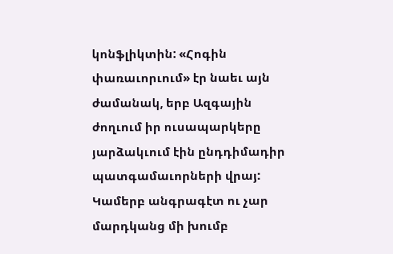կոնֆլիկտին: «Հոգին փառաւորւում» էր նաեւ այն ժամանակ, երբ Ազգային ժողւում իր ուսապարկերը յարձակւում էին ընդդիմադիր պատգամաւորների վրայ: Կամերբ անգրագէտ ու չար մարդկանց մի խումբ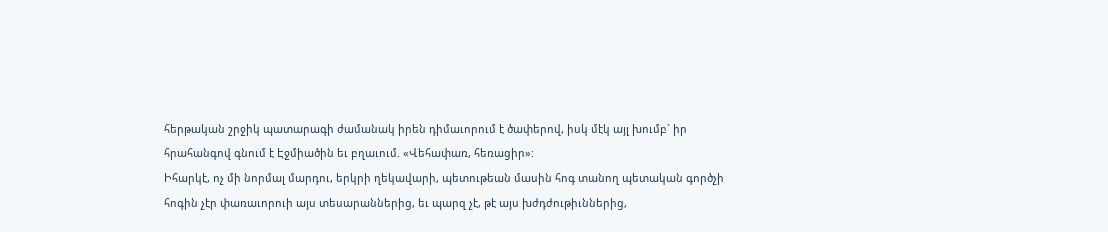հերթական շրջիկ պատարագի ժամանակ իրեն դիմաւորում է ծափերով, իսկ մէկ այլ խումբ` իր հրահանգով գնում է Էջմիածին եւ բղաւում. «Վեհափառ, հեռացիր»:
Իհարկէ, ոչ մի նորմալ մարդու, երկրի ղեկավարի, պետութեան մասին հոգ տանող պետական գործչի հոգին չէր փառաւորուի այս տեսարաններից, եւ պարզ չէ, թէ այս խժդժութիւններից,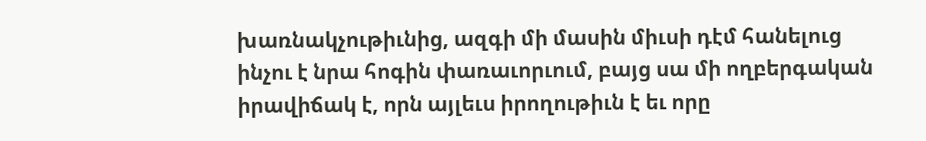խառնակչութիւնից, ազգի մի մասին միւսի դէմ հանելուց ինչու է նրա հոգին փառաւորւում, բայց սա մի ողբերգական իրավիճակ է, որն այլեւս իրողութիւն է եւ որը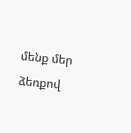մենք մեր ձեռքով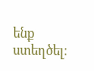ենք ստեղծել։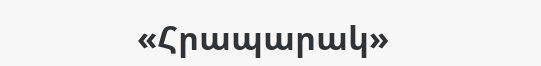«Հրապարակ»